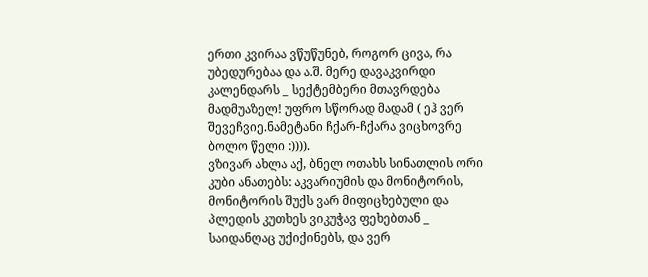ერთი კვირაა ვწუწუნებ, როგორ ცივა, რა უბედურებაა და ა.შ. მერე დავაკვირდი კალენდარს _ სექტემბერი მთავრდება მადმუაზელ! უფრო სწორად მადამ ( ეჰ ვერ შევეჩვიე.ნამეტანი ჩქარ-ჩქარა ვიცხოვრე ბოლო წელი :)))).
ვზივარ ახლა აქ, ბნელ ოთახს სინათლის ორი კუბი ანათებს: აკვარიუმის და მონიტორის, მონიტორის შუქს ვარ მიფიცხებული და პლედის კუთხეს ვიკუჭავ ფეხებთან _ საიდანღაც უქიქინებს, და ვერ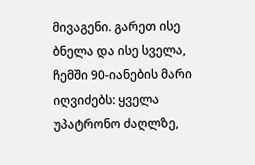მივაგენი. გარეთ ისე ბნელა და ისე სველა, ჩემში 90-იანების მარი იღვიძებს: ყველა უპატრონო ძაღლზე,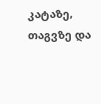კატაზე, თაგვზე და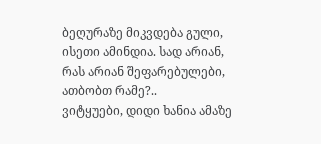ბეღურაზე მიკვდება გული, ისეთი ამინდია. სად არიან, რას არიან შეფარებულები, ათბობთ რამე?..
ვიტყუები, დიდი ხანია ამაზე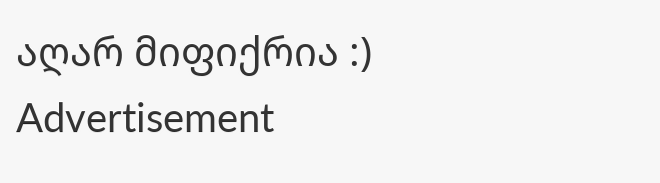აღარ მიფიქრია :)
Advertisement